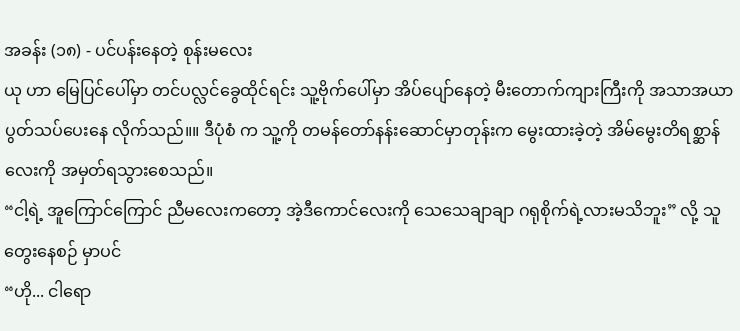အခန်း (၁၈) - ပင်ပန်းနေတဲ့ စုန်းမလေး
ယု ဟာ မြေပြင်ပေါ်မှာ တင်ပလ္လင်ခွေထိုင်ရင်း သူ့ဗိုက်ပေါ်မှာ အိပ်ပျော်နေတဲ့ မီးတောက်ကျားကြီးကို အသာအယာ ပွတ်သပ်ပေးနေ လိုက်သည်။။ ဒီပုံစံ က သူ့ကို တမန်တော်နန်းဆောင်မှာတုန်းက မွေးထားခဲ့တဲ့ အိမ်မွေးတိရစ္ဆာန်လေးကို အမှတ်ရသွားစေသည်။
“ငါ့ရဲ့ အူကြောင်ကြောင် ညီမလေးကတော့ အဲ့ဒီကောင်လေးကို သေသေချာချာ ဂရုစိုက်ရဲ့လားမသိဘူး” လို့ သူ တွေးနေစဉ် မှာပင်
“ဟို... ငါရော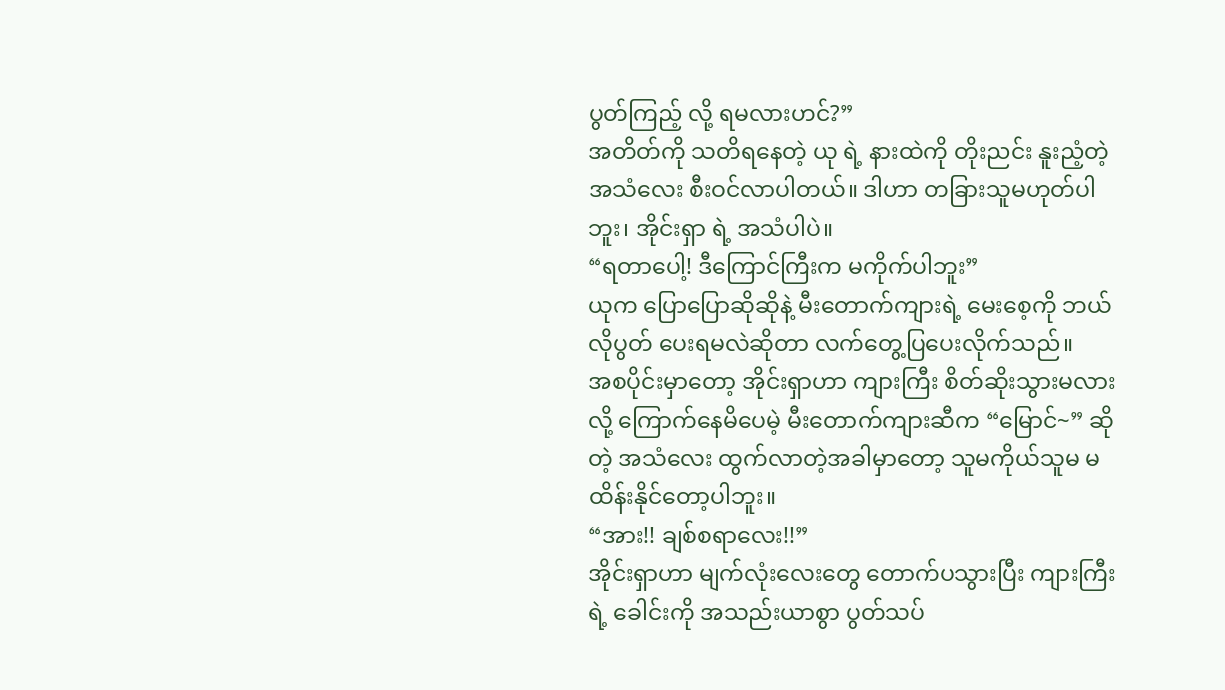ပွတ်ကြည့် လို့ ရမလားဟင်?”
အတိတ်ကို သတိရနေတဲ့ ယု ရဲ့ နားထဲကို တိုးညင်း နူးညံ့တဲ့ အသံလေး စီးဝင်လာပါတယ်။ ဒါဟာ တခြားသူမဟုတ်ပါဘူး၊ အိုင်းရှာ ရဲ့ အသံပါပဲ။
“ရတာပေါ့! ဒီကြောင်ကြီးက မကိုက်ပါဘူး”
ယုက ပြောပြောဆိုဆိုနဲ့ မီးတောက်ကျားရဲ့ မေးစေ့ကို ဘယ်လိုပွတ် ပေးရမလဲဆိုတာ လက်တွေ့ပြပေးလိုက်သည်။
အစပိုင်းမှာတော့ အိုင်းရှာဟာ ကျားကြီး စိတ်ဆိုးသွားမလားလို့ ကြောက်နေမိပေမဲ့ မီးတောက်ကျားဆီက “မြောင်~” ဆိုတဲ့ အသံလေး ထွက်လာတဲ့အခါမှာတော့ သူမကိုယ်သူမ မထိန်းနိုင်တော့ပါဘူး။
“အား!! ချစ်စရာလေး!!”
အိုင်းရှာဟာ မျက်လုံးလေးတွေ တောက်ပသွားပြီး ကျားကြီးရဲ့ ခေါင်းကို အသည်းယာစွာ ပွတ်သပ်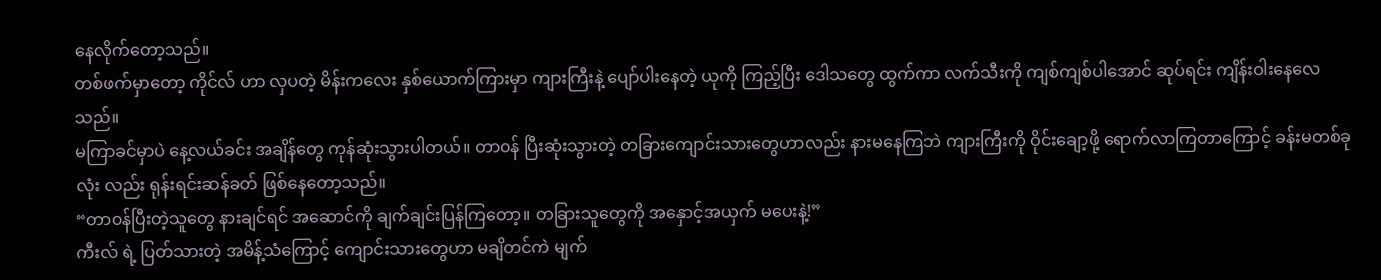နေလိုက်တော့သည်။
တစ်ဖက်မှာတော့ ကိုင်လ် ဟာ လှပတဲ့ မိန်းကလေး နှစ်ယောက်ကြားမှာ ကျားကြီးနဲ့ ပျော်ပါးနေတဲ့ ယုကို ကြည့်ပြီး ဒေါသတွေ ထွက်ကာ လက်သီးကို ကျစ်ကျစ်ပါအောင် ဆုပ်ရင်း ကျိန်းဝါးနေလေ သည်။
မကြာခင်မှာပဲ နေ့လယ်ခင်း အချိန်တွေ ကုန်ဆုံးသွားပါတယ်။ တာ၀န် ပြီးဆုံးသွားတဲ့ တခြားကျောင်းသားတွေဟာလည်း နားမနေကြဘဲ ကျားကြီးကို ဝိုင်းချော့ဖို့ ရောက်လာကြတာကြောင့် ခန်းမတစ်ခုလုံး လည်း ရုန်းရင်းဆန်ခတ် ဖြစ်နေတော့သည်။
“တာ၀န်ပြီးတဲ့သူတွေ နားချင်ရင် အဆောင်ကို ချက်ချင်းပြန်ကြတော့။ တခြားသူတွေကို အနှောင့်အယှက် မပေးနဲ့!”
ကီးလ် ရဲ့ ပြတ်သားတဲ့ အမိန့်သံကြောင့် ကျောင်းသားတွေဟာ မချိတင်ကဲ မျက်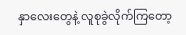နှာလေးတွေနဲ့ လူစုခွဲလိုက်ကြတော့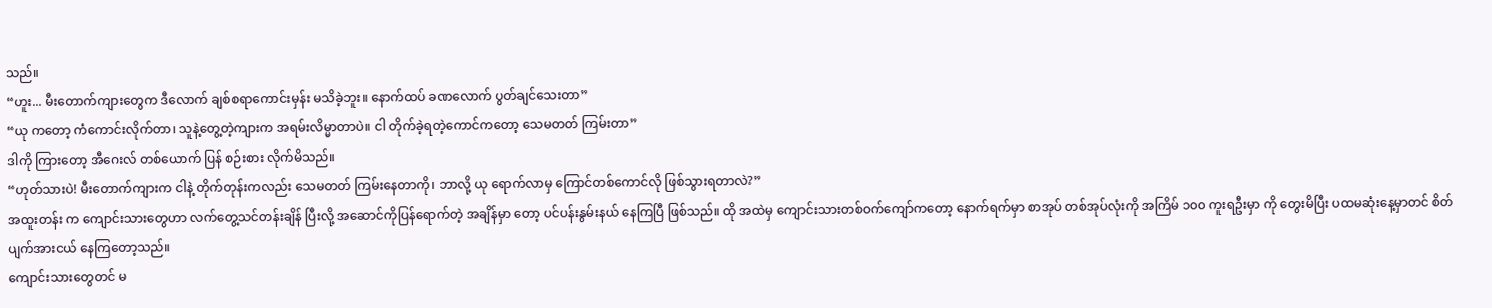သည်။
“ဟူး... မီးတောက်ကျားတွေက ဒီလောက် ချစ်စရာကောင်းမှန်း မသိခဲ့ဘူး။ နောက်ထပ် ခဏလောက် ပွတ်ချင်သေးတာ”
“ယု ကတော့ ကံကောင်းလိုက်တာ၊ သူနဲ့တွေ့တဲ့ကျားက အရမ်းလိမ္မာတာပဲ။ ငါ တိုက်ခဲ့ရတဲ့ကောင်ကတော့ သေမတတ် ကြမ်းတာ”
ဒါကို ကြားတော့ အီဂေးလ် တစ်ယောက် ပြန် စဉ်းစား လိုက်မိသည်။
“ဟုတ်သားပဲ! မီးတောက်ကျားက ငါနဲ့ တိုက်တုန်းကလည်း သေမတတ် ကြမ်းနေတာကို၊ ဘာလို့ ယု ရောက်လာမှ ကြောင်တစ်ကောင်လို ဖြစ်သွားရတာလဲ?”
အထူးတန်း က ကျောင်းသားတွေဟာ လက်တွေ့သင်တန်းချိန် ပြီးလို့ အဆောင်ကိုပြန်ရောက်တဲ့ အချိန်မှာ တော့ ပင်ပန်းနွမ်းနယ် နေကြပြီ ဖြစ်သည်။ ထို အထဲမှ ကျောင်းသားတစ်ဝက်ကျော်ကတော့ နောက်ရက်မှာ စာအုပ် တစ်အုပ်လုံးကို အကြိမ် ၁၀၀ ကူးရဦးမှာ ကို တွေးမိပြီး ပထမဆုံးနေ့မှာတင် စိတ်ပျက်အားငယ် နေကြတော့သည်။
ကျောင်းသားတွေတင် မ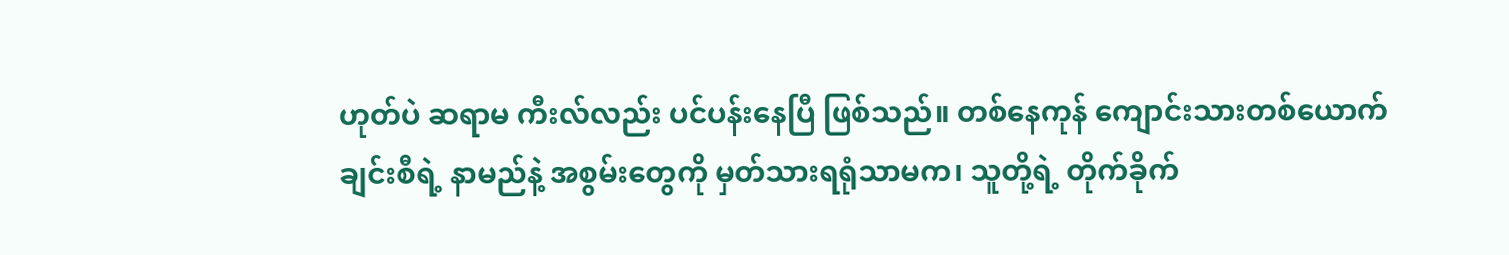ဟုတ်ပဲ ဆရာမ ကီးလ်လည်း ပင်ပန်းနေပြီ ဖြစ်သည်။ တစ်နေကုန် ကျောင်းသားတစ်ယောက်ချင်းစီရဲ့ နာမည်နဲ့ အစွမ်းတွေကို မှတ်သားရရုံသာမက၊ သူတို့ရဲ့ တိုက်ခိုက်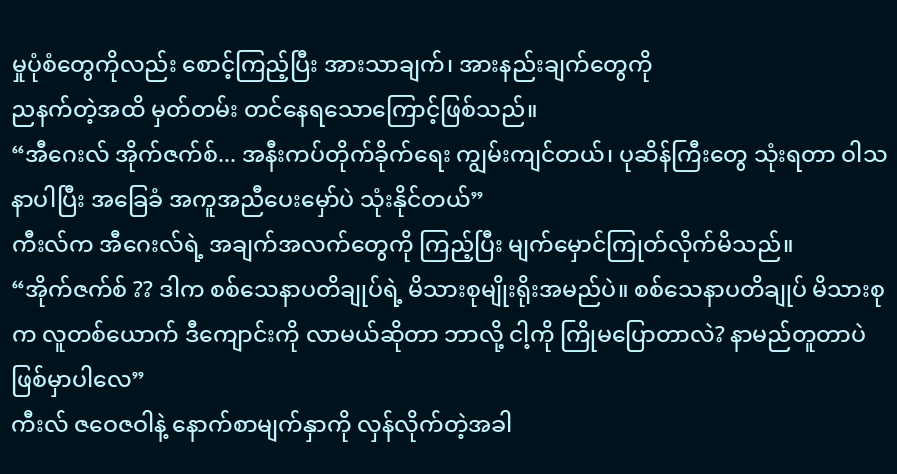မှုပုံစံတွေကိုလည်း စောင့်ကြည့်ပြီး အားသာချက်၊ အားနည်းချက်တွေကို
ညနက်တဲ့အထိ မှတ်တမ်း တင်နေရသောကြောင့်ဖြစ်သည်။
“အီဂေးလ် အိုက်ဇက်စ်... အနီးကပ်တိုက်ခိုက်ရေး ကျွမ်းကျင်တယ်၊ ပုဆိန်ကြီးတွေ သုံးရတာ ဝါသနာပါပြီး အခြေခံ အကူအညီပေးမှော်ပဲ သုံးနိုင်တယ်”
ကီးလ်က အီဂေးလ်ရဲ့ အချက်အလက်တွေကို ကြည့်ပြီး မျက်မှောင်ကြုတ်လိုက်မိသည်။
“အိုက်ဇက်စ် ?? ဒါက စစ်သေနာပတိချုပ်ရဲ့ မိသားစုမျိုးရိုးအမည်ပဲ။ စစ်သေနာပတိချုပ် မိသားစုက လူတစ်ယောက် ဒီကျောင်းကို လာမယ်ဆိုတာ ဘာလို့ ငါ့ကို ကြိုမပြောတာလဲ? နာမည်တူတာပဲ ဖြစ်မှာပါလေ”
ကီးလ် ဇဝေဇဝါနဲ့ နောက်စာမျက်နှာကို လှန်လိုက်တဲ့အခါ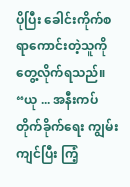ပိုပြီး ခေါင်းကိုက်စရာကောင်းတဲ့သူကို တွေ့လိုက်ရသည်။
“ယု ... အနီးကပ်တိုက်ခိုက်ရေး ကျွမ်းကျင်ပြီး ကြံ့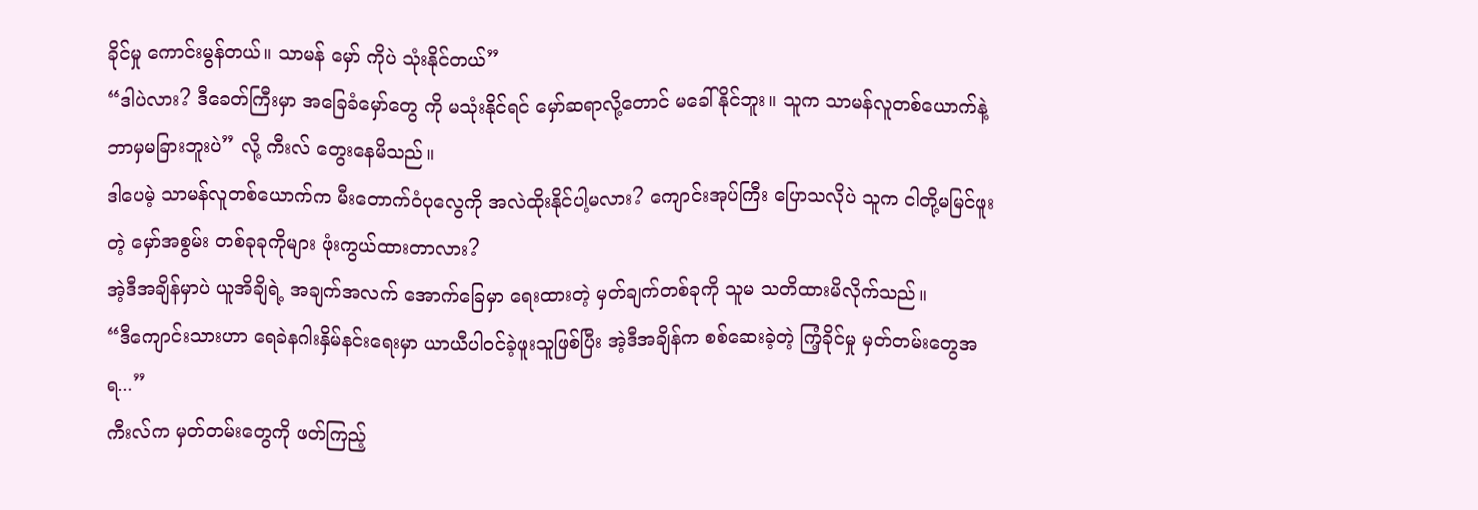ခိုင်မှု ကောင်းမွန်တယ်။ သာမန် မှော် ကိုပဲ သုံးနိုင်တယ်”
“ဒါပဲလား? ဒီခေတ်ကြီးမှာ အခြေခံမှော်တွေ ကို မသုံးနိုင်ရင် မှော်ဆရာလို့တောင် မခေါ်နိုင်ဘူး။ သူက သာမန်လူတစ်ယောက်နဲ့ ဘာမှမခြားဘူးပဲ” လို့ ကီးလ် တွေးနေမိသည်။
ဒါပေမဲ့ သာမန်လူတစ်ယောက်က မီးတောက်ဝံပုလွေကို အလဲထိုးနိုင်ပါ့မလား? ကျောင်းအုပ်ကြီး ပြောသလိုပဲ သူက ငါတို့မမြင်ဖူးတဲ့ မှော်အစွမ်း တစ်ခုခုကိုများ ဖုံးကွယ်ထားတာလား?
အဲ့ဒီအချိန်မှာပဲ ယူအိချိရဲ့ အချက်အလက် အောက်ခြေမှာ ရေးထားတဲ့ မှတ်ချက်တစ်ခုကို သူမ သတိထားမိလိုက်သည်။
“ဒီကျောင်းသားဟာ ရေခဲနဂါးနှိမ်နင်းရေးမှာ ယာယီပါဝင်ခဲ့ဖူးသူဖြစ်ပြီး အဲ့ဒီအချိန်က စစ်ဆေးခဲ့တဲ့ ကြံ့ခိုင်မှု မှတ်တမ်းတွေအရ...”
ကီးလ်က မှတ်တမ်းတွေကို ဖတ်ကြည့်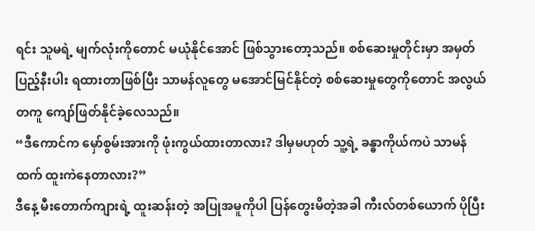ရင်း သူမရဲ့ မျက်လုံးကိုတောင် မယုံနိုင်အောင် ဖြစ်သွားတော့သည်။ စစ်ဆေးမှုတိုင်းမှာ အမှတ်ပြည့်နီးပါး ရထားတာဖြစ်ပြီး သာမန်လူတွေ မအောင်မြင်နိုင်တဲ့ စစ်ဆေးမှုတွေကိုတောင် အလွယ်တကူ ကျော်ဖြတ်နိုင်ခဲ့လေသည်။
“ဒီကောင်က မှော်စွမ်းအားကို ဖုံးကွယ်ထားတာလား? ဒါမှမဟုတ် သူ့ရဲ့ ခန္ဓာကိုယ်ကပဲ သာမန်ထက် ထူးကဲနေတာလား?”
ဒီနေ့ မီးတောက်ကျားရဲ့ ထူးဆန်းတဲ့ အပြုအမူကိုပါ ပြန်တွေးမိတဲ့အခါ ကီးလ်တစ်ယောက် ပိုပြီး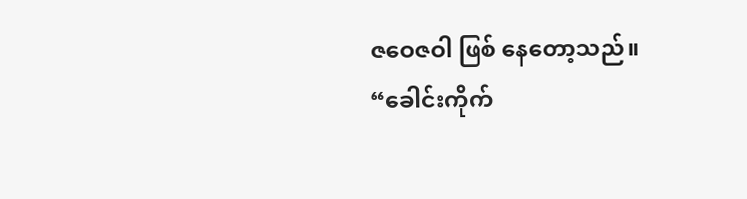ဇဝေဇဝါ ဖြစ် နေတော့သည်။
“ခေါင်းကိုက်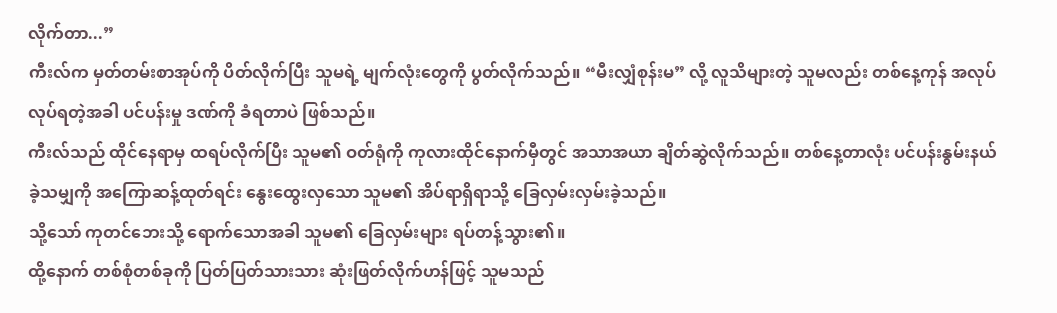လိုက်တာ...”
ကီးလ်က မှတ်တမ်းစာအုပ်ကို ပိတ်လိုက်ပြီး သူမရဲ့ မျက်လုံးတွေကို ပွတ်လိုက်သည်။ “မီးလျှံစုန်းမ” လို့ လူသိများတဲ့ သူမလည်း တစ်နေ့ကုန် အလုပ်လုပ်ရတဲ့အခါ ပင်ပန်းမှု ဒဏ်ကို ခံရတာပဲ ဖြစ်သည်။
ကီးလ်သည် ထိုင်နေရာမှ ထရပ်လိုက်ပြီး သူမ၏ ဝတ်ရုံကို ကုလားထိုင်နောက်မှီတွင် အသာအယာ ချိတ်ဆွဲလိုက်သည်။ တစ်နေ့တာလုံး ပင်ပန်းနွမ်းနယ်ခဲ့သမျှကို အကြောဆန့်ထုတ်ရင်း နွေးထွေးလှသော သူမ၏ အိပ်ရာရှိရာသို့ ခြေလှမ်းလှမ်းခဲ့သည်။
သို့သော် ကုတင်ဘေးသို့ ရောက်သောအခါ သူမ၏ ခြေလှမ်းများ ရပ်တန့်သွား၏။
ထို့နောက် တစ်စုံတစ်ခုကို ပြတ်ပြတ်သားသား ဆုံးဖြတ်လိုက်ဟန်ဖြင့် သူမသည်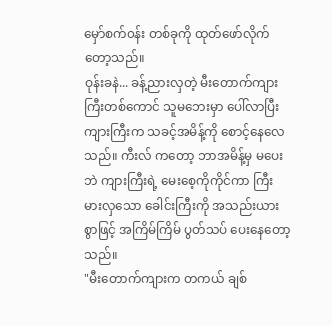မှော်စက်၀န်း တစ်ခုကို ထုတ်ဖော်လိုက်တော့သည်။
ဝုန်းခနဲ... ခန့်ညားလှတဲ့ မီးတောက်ကျား ကြီးတစ်ကောင် သူမဘေးမှာ ပေါ်လာပြီး ကျားကြီးက သခင့်အမိန့်ကို စောင့်နေလေသည်။ ကီးလ် ကတော့ ဘာအမိန့်မှ မပေးဘဲ ကျားကြီးရဲ့ မေးစေ့ကိုကိုင်ကာ ကြီးမားလှသော ခေါင်းကြီးကို အသည်းယားစွာဖြင့် အကြိမ်ကြိမ် ပွတ်သပ် ပေးနေတော့သည်။
"မီးတောက်ကျားက တကယ် ချစ်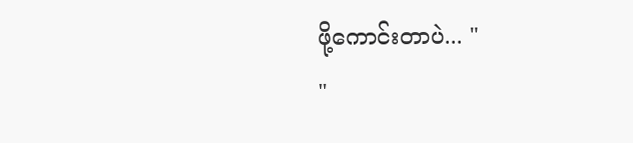ဖို့ကောင်းတာပဲ... "
"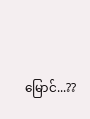မြောင်...??